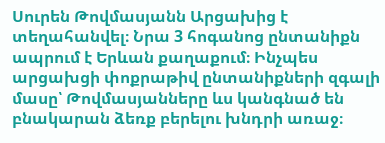Սուրեն Թովմասյանն Արցախից է տեղահանվել։ Նրա 3 հոգանոց ընտանիքն ապրում է Երևան քաղաքում։ Ինչպես արցախցի փոքրաթիվ ընտանիքների զգալի մասը՝ Թովմասյանները ևս կանգնած են բնակարան ձեռք բերելու խնդրի առաջ։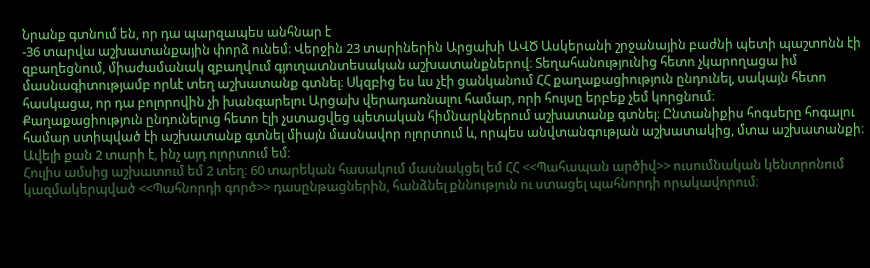Նրանք գտնում են, որ դա պարզապես անհնար է
-36 տարվա աշխատանքային փորձ ունեմ։ Վերջին 23 տարիներին Արցախի ԱՎԾ Ասկերանի շրջանային բաժնի պետի պաշտոնն էի զբաղեցնում, միաժամանակ զբաղվում գյուղատնտեսական աշխատանքներով։ Տեղահանությունից հետո չկարողացա իմ մասնագիտությամբ որևէ տեղ աշխատանք գտնել։ Սկզբից ես ևս չէի ցանկանում ՀՀ քաղաքացիություն ընդունել, սակայն հետո հասկացա, որ դա բոլորովին չի խանգարելու Արցախ վերադառնալու համար, որի հույսը երբեք չեմ կորցնում։
Քաղաքացիություն ընդունելուց հետո էլի չստացվեց պետական հիմնարկներում աշխատանք գտնել։ Ընտանիքիս հոգսերը հոգալու համար ստիպված էի աշխատանք գտնել միայն մասնավոր ոլորտում և, որպես անվտանգության աշխատակից, մտա աշխատանքի։ Ավելի քան 2 տարի է, ինչ այդ ոլորտում եմ։
Հուլիս ամսից աշխատում եմ 2 տեղ։ 60 տարեկան հասակում մասնակցել եմ ՀՀ <<Պահապան արծիվ>> ուսումնական կենտրոնում կազմակերպված <<Պահնորդի գործ>> դասընթացներին, հանձնել քննություն ու ստացել պահնորդի որակավորում։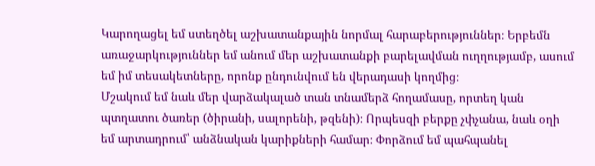Կարողացել եմ ստեղծել աշխատանքային նորմալ հարաբերություններ։ Երբեմն առաջարկություններ եմ անում մեր աշխատանքի բարելավման ուղղությամբ, ասում եմ իմ տեսակետները, որոնք ընդունվում են վերադասի կողմից։
Մշակում եմ նաև մեր վարձակալած տան տնամերձ հողամասը, որտեղ կան պտղատու ծառեր (ծիրանի, սալորենի, թզենի)։ Որպեսզի բերքը չփչանա, նաև օղի եմ արտադրում՝ անձնական կարիքների համար։ Փորձում եմ պահպանել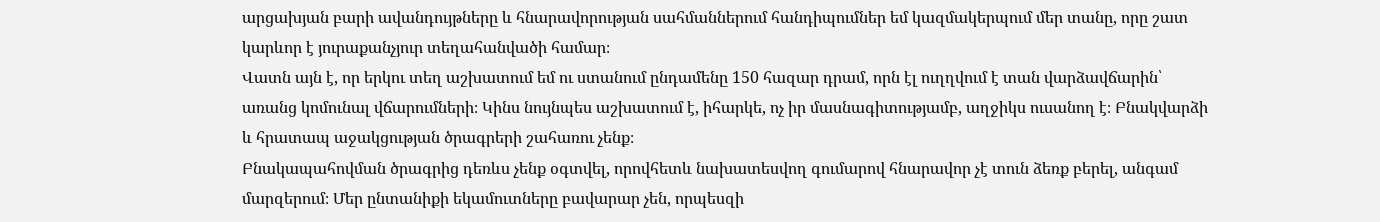արցախյան բարի ավանդույթները և հնարավորության սահմաններում հանդիպումներ եմ կազմակերպում մեր տանը, որը շատ կարևոր է յուրաքանչյուր տեղահանվածի համար։
Վատն այն է, որ երկու տեղ աշխատում եմ ու ստանում ընդամենը 150 հազար դրամ, որն էլ ուղղվում է տան վարձավճարին՝ առանց կոմունալ վճարումների։ Կինս նույնպես աշխատում է, իհարկե, ոչ իր մասնագիտությամբ, աղջիկս ուսանող է։ Բնակվարձի և հրատապ աջակցության ծրագրերի շահառու չենք։
Բնակապահովման ծրագրից դեռևս չենք օգտվել, որովհետև նախատեսվող գումարով հնարավոր չէ տուն ձեռք բերել, անգամ մարզերում։ Մեր ընտանիքի եկամուտները բավարար չեն, որպեսզի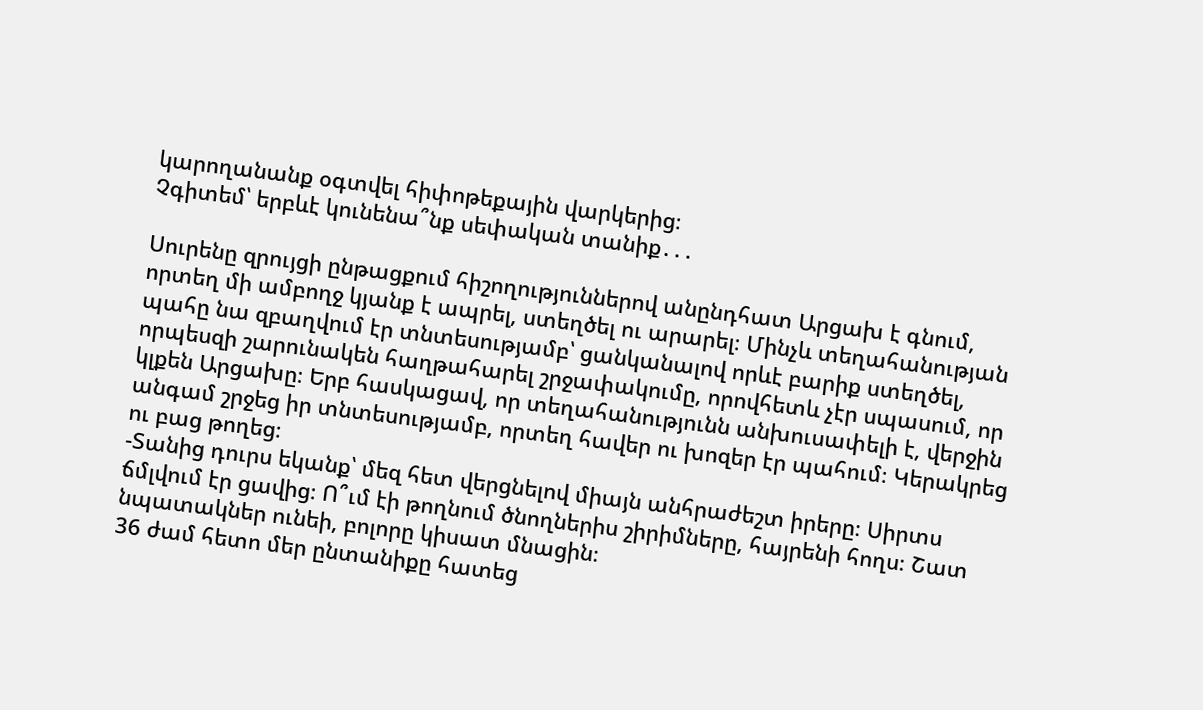կարողանանք օգտվել հիփոթեքային վարկերից։
Չգիտեմ՝ երբևէ կունենա՞նք սեփական տանիք․․․

Սուրենը զրույցի ընթացքում հիշողություններով անընդհատ Արցախ է գնում, որտեղ մի ամբողջ կյանք է ապրել, ստեղծել ու արարել։ Մինչև տեղահանության պահը նա զբաղվում էր տնտեսությամբ՝ ցանկանալով որևէ բարիք ստեղծել, որպեսզի շարունակեն հաղթահարել շրջափակումը, որովհետև չէր սպասում, որ կլքեն Արցախը։ Երբ հասկացավ, որ տեղահանությունն անխուսափելի է, վերջին անգամ շրջեց իր տնտեսությամբ, որտեղ հավեր ու խոզեր էր պահում։ Կերակրեց ու բաց թողեց։
-Տանից դուրս եկանք՝ մեզ հետ վերցնելով միայն անհրաժեշտ իրերը։ Սիրտս ճմլվում էր ցավից։ Ո՞ւմ էի թողնում ծնողներիս շիրիմները, հայրենի հողս։ Շատ նպատակներ ունեի, բոլորը կիսատ մնացին։
36 ժամ հետո մեր ընտանիքը հատեց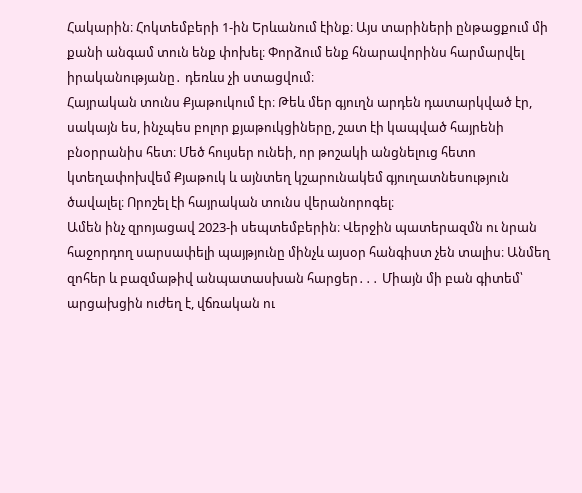Հակարին։ Հոկտեմբերի 1-ին Երևանում էինք։ Այս տարիների ընթացքում մի քանի անգամ տուն ենք փոխել։ Փորձում ենք հնարավորինս հարմարվել իրականությանը․ դեռևս չի ստացվում։
Հայրական տունս Քյաթուկում էր։ Թեև մեր գյուղն արդեն դատարկված էր, սակայն ես, ինչպես բոլոր քյաթուկցիները, շատ էի կապված հայրենի բնօրրանիս հետ։ Մեծ հույսեր ունեի, որ թոշակի անցնելուց հետո կտեղափոխվեմ Քյաթուկ և այնտեղ կշարունակեմ գյուղատնեսություն ծավալել։ Որոշել էի հայրական տունս վերանորոգել։
Ամեն ինչ զրոյացավ 2023-ի սեպտեմբերին։ Վերջին պատերազմն ու նրան հաջորդող սարսափելի պայթյունը մինչև այսօր հանգիստ չեն տալիս։ Անմեղ զոհեր և բազմաթիվ անպատասխան հարցեր․․․ Միայն մի բան գիտեմ՝ արցախցին ուժեղ է, վճռական ու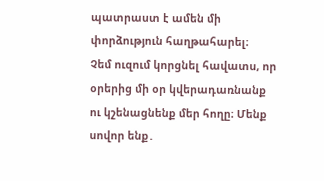պատրաստ է ամեն մի փորձություն հաղթահարել։
Չեմ ուզում կորցնել հավատս, որ օրերից մի օր կվերադառնանք ու կշենացնենք մեր հողը։ Մենք սովոր ենք․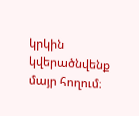կրկին կվերածնվենք մայր հողում։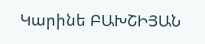Կարինե ԲԱԽՇԻՅԱՆ